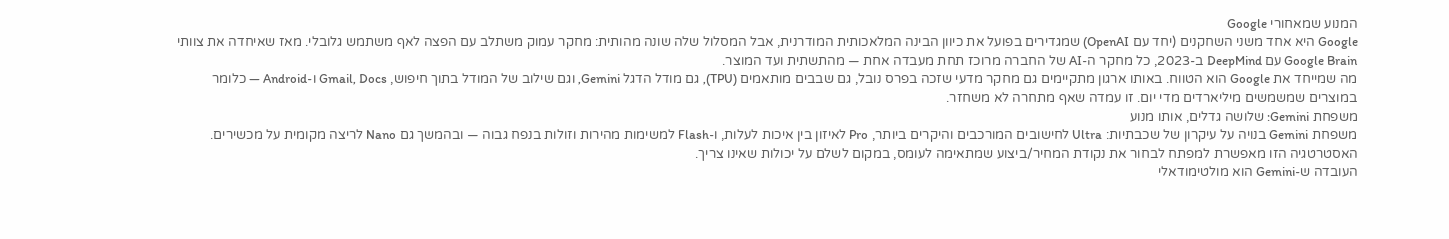המנוע שמאחורי Google
Google היא אחד משני השחקנים (יחד עם OpenAI) שמגדירים בפועל את כיוון הבינה המלאכותית המודרנית, אבל המסלול שלה שונה מהותית: מחקר עמוק משתלב עם הפצה לאף משתמש גלובלי. מאז שאיחדה את צוותי Google Brain עם DeepMind ב-2023, כל מחקר ה-AI של החברה מרוכז תחת מעבדה אחת — מהתשתית ועד המוצר.
מה שמייחד את Google הוא הטווח. באותו ארגון מתקיימים גם מחקר מדעי שזכה בפרס נובל, גם שבבים מותאמים (TPU), גם מודל הדגל Gemini, וגם שילוב של המודל בתוך חיפוש, Gmail, Docs ו-Android — כלומר במוצרים שמשמשים מיליארדים מדי יום. זו עמדה שאף מתחרה לא משחזר.
משפחת Gemini: שלושה גדלים, אותו מנוע
משפחת Gemini בנויה על עיקרון של שכבתיות: Ultra לחישובים המורכבים והיקרים ביותר, Pro לאיזון בין איכות לעלות, ו-Flash למשימות מהירות וזולות בנפח גבוה — ובהמשך גם Nano לריצה מקומית על מכשירים. האסטרטגיה הזו מאפשרת למפתח לבחור את נקודת המחיר/ביצוע שמתאימה לעומס, במקום לשלם על יכולות שאינו צריך.
העובדה ש-Gemini הוא מולטימודאלי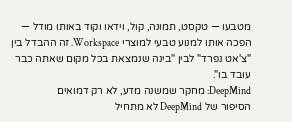מטבעו — טקסט, תמונה, קול, וידאו וקוד באותו מודל — הפכה אותו למנוע טבעי למוצרי Workspace. זה ההבדל בין "צ'אט נפרד" לבין "בינה שנמצאת בכל מקום שאתה כבר עובד בו".
DeepMind: מחקר שמשנה מדע, לא רק דמואים
הסיפור של DeepMind לא מתחיל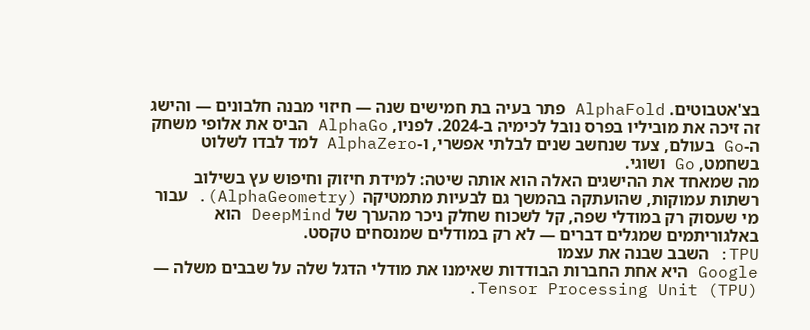בצ'אטבוטים. AlphaFold פתר בעיה בת חמישים שנה — חיזוי מבנה חלבונים — והישג זה זיכה את מוביליו בפרס נובל לכימיה ב-2024. לפניו, AlphaGo הביס את אלופי משחק ה-Go בעולם, צעד שנחשב שנים לבלתי אפשרי, ו-AlphaZero למד לבדו לשלוט בשחמט, Go ושוגי.
מה שמאחד את ההישגים האלה הוא אותה שיטה: למידת חיזוק וחיפוש עץ בשילוב רשתות עמוקות, שהועתקה בהמשך גם לבעיות מתמטיקה (AlphaGeometry). עבור מי שעסוק רק במודלי שפה, קל לשכוח שחלק ניכר מהערך של DeepMind הוא באלגוריתמים שמגלים דברים — לא רק במודלים שמנסחים טקסט.
TPU: השבב שבנה את עצמו
Google היא אחת החברות הבודדות שאימנו את מודלי הדגל שלה על שבבים משלה — Tensor Processing Unit (TPU).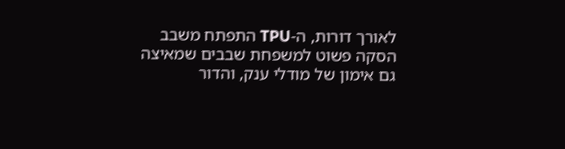לאורך דורות, ה-TPU התפתח משבב הסקה פשוט למשפחת שבבים שמאיצה גם אימון של מודלי ענק, והדור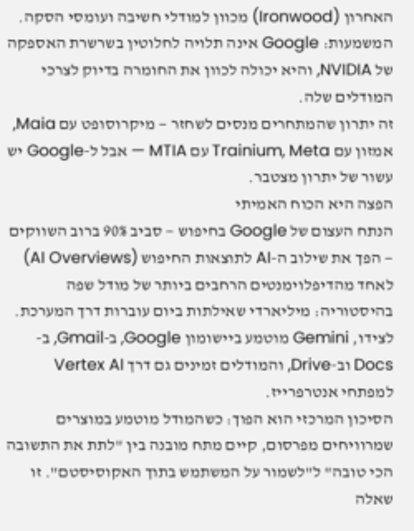האחרון (Ironwood) מכוון למודלי חשיבה ועומסי הסקה. המשמעות: Google אינה תלויה לחלוטין בשרשרת האספקה של NVIDIA, והיא יכולה לכוון את החומרה בדיוק לצרכי המודלים שלה.
זה יתרון שהמתחרים מנסים לשחזר — מיקרוסופט עם Maia, אמזון עם Trainium, Meta עם MTIA — אבל ל-Google יש עשור של יתרון מצטבר.
הפצה היא הכוח האמיתי
הנתח העצום של Google בחיפוש — סביב 90% ברוב השווקים — הפך את שילוב ה-AI לתוצאות החיפוש (AI Overviews) לאחד מהדיפלוימנטים הרחבים ביותר של מודל שפה בהיסטוריה: מיליארדי שאילתות ביום עוברות דרך המערכת. לצידו, Gemini מוטמע ביישומון Google, ב-Gmail, ב-Docs וב-Drive, והמודלים זמינים גם דרך Vertex AI למפתחי אנטרפרייז.
הסיכון המרכזי הוא הפוך: כשהמודל מוטמע במוצרים שמרוויחים מפרסום, קיים מתח מובנה בין "לתת את התשובה הכי טובה" ל"לשמור על המשתמש בתוך האקוסיסטם". זו שאלה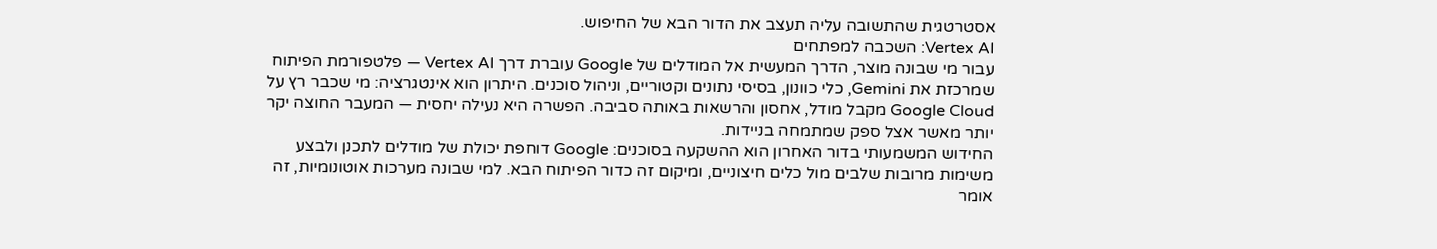אסטרטגית שהתשובה עליה תעצב את הדור הבא של החיפוש.
Vertex AI: השכבה למפתחים
עבור מי שבונה מוצר, הדרך המעשית אל המודלים של Google עוברת דרך Vertex AI — פלטפורמת הפיתוח שמרכזת את Gemini, כלי כוונון, בסיסי נתונים וקטוריים, וניהול סוכנים. היתרון הוא אינטגרציה: מי שכבר רץ על Google Cloud מקבל מודל, אחסון והרשאות באותה סביבה. הפשרה היא נעילה יחסית — המעבר החוצה יקר יותר מאשר אצל ספק שמתמחה בניידות.
החידוש המשמעותי בדור האחרון הוא ההשקעה בסוכנים: Google דוחפת יכולת של מודלים לתכנן ולבצע משימות מרובות שלבים מול כלים חיצוניים, ומיקום זה כדור הפיתוח הבא. למי שבונה מערכות אוטונומיות, זה אומר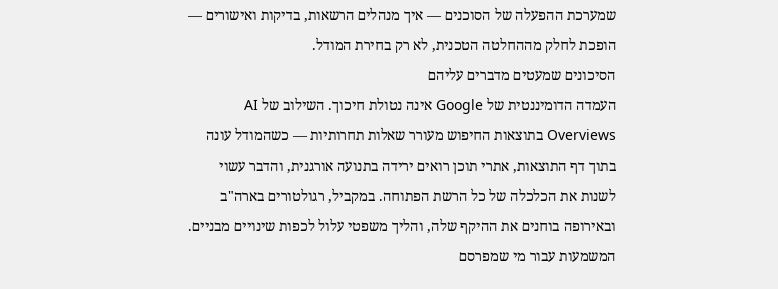שמערכת ההפעלה של הסוכנים — איך מנהלים הרשאות, בדיקות ואישורים — הופכת לחלק מההחלטה הטכנית, לא רק בחירת המודל.
הסיכונים שמעטים מדברים עליהם
העמדה הדומיננטית של Google אינה נטולת חיכוך. השילוב של AI Overviews בתוצאות החיפוש מעורר שאלות תחרותיות — כשהמודל עונה בתוך דף התוצאות, אתרי תוכן רואים ירידה בתנועה אורגנית, והדבר עשוי לשנות את הכלכלה של כל הרשת הפתוחה. במקביל, רגולטורים בארה"ב ובאירופה בוחנים את ההיקף שלה, והליך משפטי עלול לכפות שינויים מבניים.
המשמעות עבור מי שמפרסם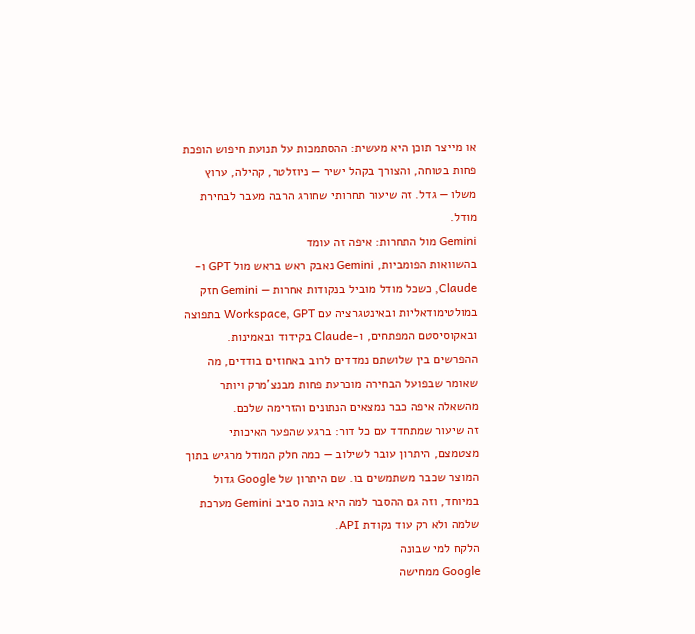או מייצר תוכן היא מעשית: ההסתמכות על תנועת חיפוש הופכת פחות בטוחה, והצורך בקהל ישיר — ניוזלטר, קהילה, ערוץ משלו — גדל. זה שיעור תחרותי שחורג הרבה מעבר לבחירת מודל.
Gemini מול התחרות: איפה זה עומד
בהשוואות הפומביות, Gemini נאבק ראש בראש מול GPT ו-Claude, כשכל מודל מוביל בנקודות אחרות — Gemini חזק במולטימודאליות ובאינטגרציה עם Workspace, GPT בתפוצה ובאקוסיסטם המפתחים, ו-Claude בקידוד ובאמינות. ההפרשים בין שלושתם נמדדים לרוב באחוזים בודדים, מה שאומר שבפועל הבחירה מוכרעת פחות מבנצ'מרק ויותר מהשאלה איפה כבר נמצאים הנתונים והזרימה שלכם.
זה שיעור שמתחדד עם כל דור: ברגע שהפער האיכותי מצטמצם, היתרון עובר לשילוב — כמה חלק המודל מרגיש בתוך המוצר שכבר משתמשים בו. שם היתרון של Google גדול במיוחד, וזה גם ההסבר למה היא בונה סביב Gemini מערכת שלמה ולא רק עוד נקודת API.
הלקח למי שבונה
Google ממחישה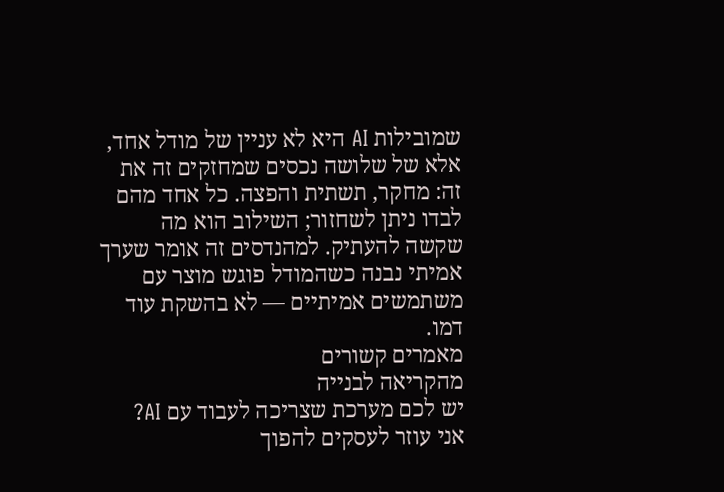שמובילות AI היא לא עניין של מודל אחד, אלא של שלושה נכסים שמחזקים זה את זה: מחקר, תשתית והפצה. כל אחד מהם לבדו ניתן לשחזור; השילוב הוא מה שקשה להעתיק. למהנדסים זה אומר שערך אמיתי נבנה כשהמודל פוגש מוצר עם משתמשים אמיתיים — לא בהשקת עוד דמו.
מאמרים קשורים
מהקריאה לבנייה
יש לכם מערכת שצריכה לעבוד עם AI?
אני עוזר לעסקים להפוך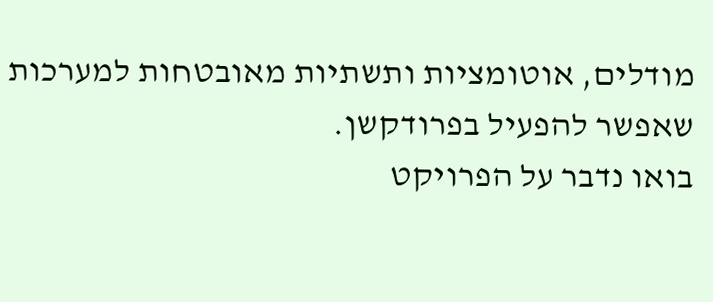מודלים, אוטומציות ותשתיות מאובטחות למערכות שאפשר להפעיל בפרודקשן.
בואו נדבר על הפרויקט